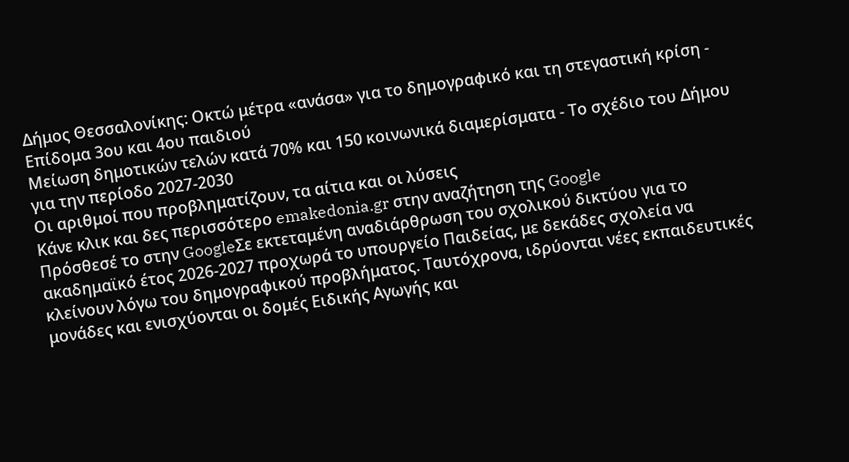Δήμος Θεσσαλονίκης: Οκτώ μέτρα «ανάσα» για το δημογραφικό και τη στεγαστική κρίση - Επίδομα 3ου και 4ου παιδιού
Μείωση δημοτικών τελών κατά 70% και 150 κοινωνικά διαμερίσματα - Το σχέδιο του Δήμου για την περίοδο 2027-2030
Οι αριθμοί που προβληματίζουν, τα αίτια και οι λύσεις
Κάνε κλικ και δες περισσότερο emakedonia.gr στην αναζήτηση της Google
Πρόσθεσέ το στην GoogleΣε εκτεταμένη αναδιάρθρωση του σχολικού δικτύου για το ακαδημαϊκό έτος 2026-2027 προχωρά το υπουργείο Παιδείας, με δεκάδες σχολεία να κλείνουν λόγω του δημογραφικού προβλήματος. Ταυτόχρονα, ιδρύονται νέες εκπαιδευτικές μονάδες και ενισχύονται οι δομές Ειδικής Αγωγής και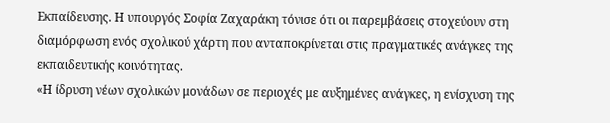Εκπαίδευσης. Η υπουργός Σοφία Ζαχαράκη τόνισε ότι οι παρεμβάσεις στοχεύουν στη διαμόρφωση ενός σχολικού χάρτη που ανταποκρίνεται στις πραγματικές ανάγκες της εκπαιδευτικής κοινότητας.
«Η ίδρυση νέων σχολικών μονάδων σε περιοχές με αυξημένες ανάγκες, η ενίσχυση της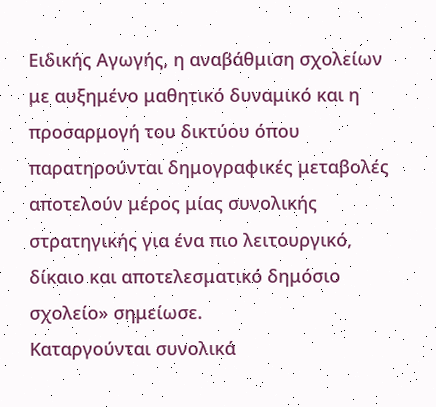Ειδικής Αγωγής, η αναβάθμιση σχολείων με αυξημένο μαθητικό δυναμικό και η προσαρμογή του δικτύου όπου παρατηρούνται δημογραφικές μεταβολές αποτελούν μέρος μίας συνολικής στρατηγικής για ένα πιο λειτουργικό, δίκαιο και αποτελεσματικό δημόσιο σχολείο» σημείωσε.
Καταργούνται συνολικά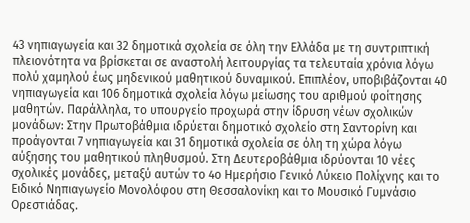43 νηπιαγωγεία και 32 δημοτικά σχολεία σε όλη την Ελλάδα με τη συντριπτική πλειονότητα να βρίσκεται σε αναστολή λειτουργίας τα τελευταία χρόνια λόγω πολύ χαμηλού έως μηδενικού μαθητικού δυναμικού. Επιπλέον, υποβιβάζονται 40 νηπιαγωγεία και 106 δημοτικά σχολεία λόγω μείωσης του αριθμού φοίτησης μαθητών. Παράλληλα, το υπουργείο προχωρά στην ίδρυση νέων σχολικών μονάδων: Στην Πρωτοβάθμια ιδρύεται δημοτικό σχολείο στη Σαντορίνη και προάγονται 7 νηπιαγωγεία και 31 δημοτικά σχολεία σε όλη τη χώρα λόγω αύξησης του μαθητικού πληθυσμού. Στη Δευτεροβάθμια ιδρύονται 10 νέες σχολικές μονάδες, μεταξύ αυτών το 4ο Ημερήσιο Γενικό Λύκειο Πολίχνης και το Ειδικό Νηπιαγωγείο Μονολόφου στη Θεσσαλονίκη και το Μουσικό Γυμνάσιο Ορεστιάδας.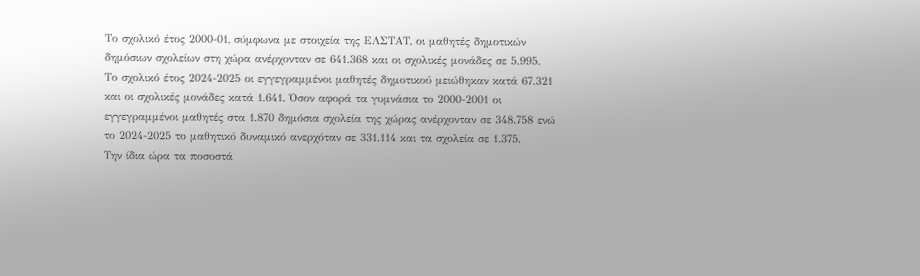Το σχολικό έτος 2000-01, σύμφωνα με στοιχεία της ΕΛΣΤΑΤ, οι μαθητές δημοτικών δημόσιων σχολείων στη χώρα ανέρχονταν σε 641.368 και οι σχολικές μονάδες σε 5.995. Το σχολικό έτος 2024-2025 οι εγγεγραμμένοι μαθητές δημοτικού μειώθηκαν κατά 67.321 και οι σχολικές μονάδες κατά 1.641. Όσον αφορά τα γυμνάσια το 2000-2001 οι εγγεγραμμένοι μαθητές στα 1.870 δημόσια σχολεία της χώρας ανέρχονταν σε 348.758 ενώ το 2024-2025 το μαθητικό δυναμικό ανερχόταν σε 331.114 και τα σχολεία σε 1.375.
Την ίδια ώρα τα ποσοστά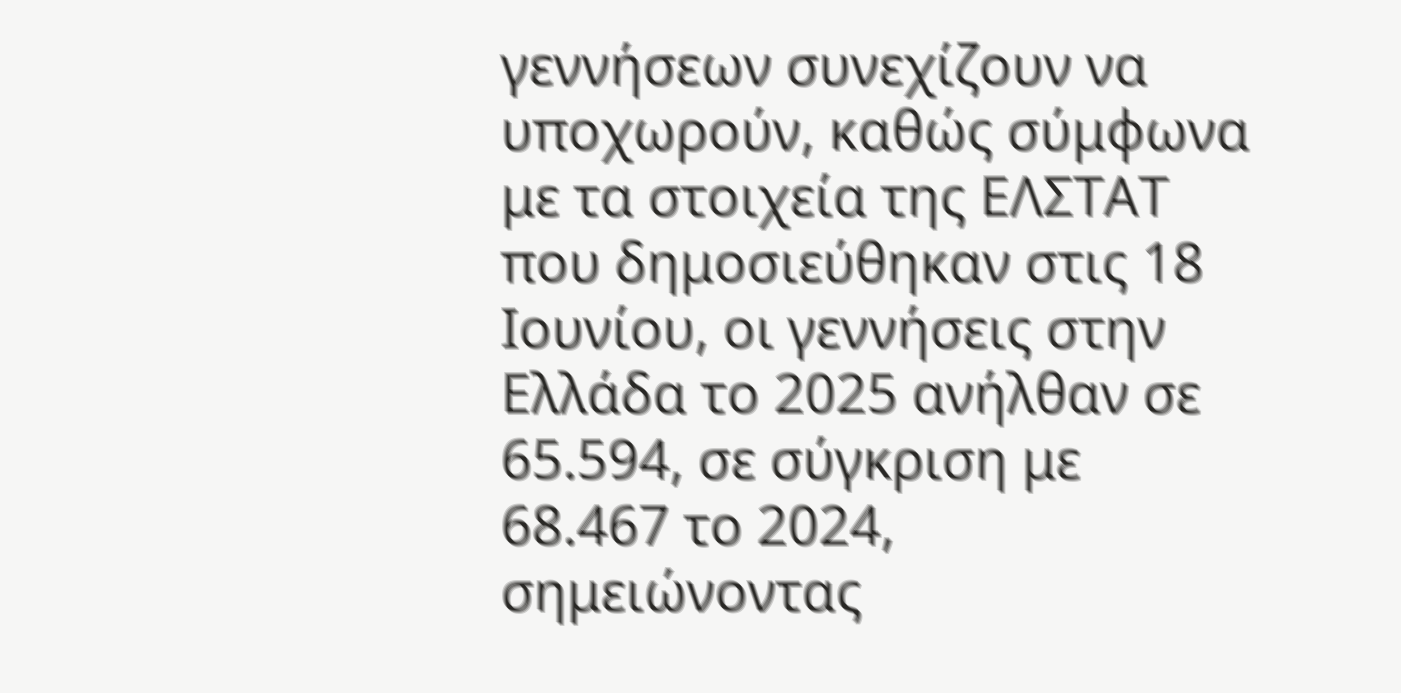γεννήσεων συνεχίζουν να υποχωρούν, καθώς σύμφωνα με τα στοιχεία της ΕΛΣΤΑΤ που δημοσιεύθηκαν στις 18 Ιουνίου, οι γεννήσεις στην Ελλάδα το 2025 ανήλθαν σε 65.594, σε σύγκριση με 68.467 το 2024, σημειώνοντας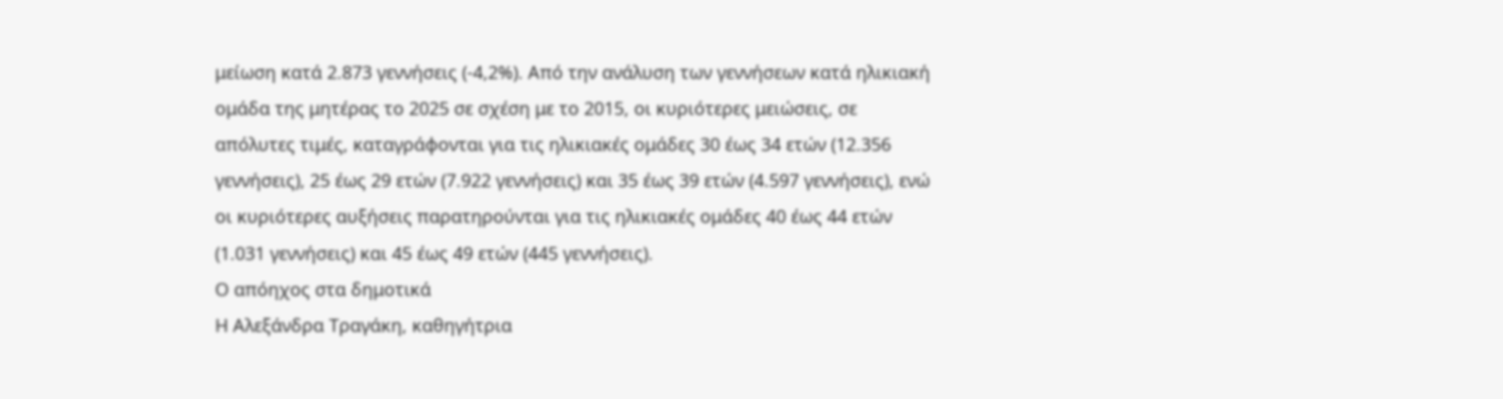μείωση κατά 2.873 γεννήσεις (-4,2%). Από την ανάλυση των γεννήσεων κατά ηλικιακή ομάδα της μητέρας το 2025 σε σχέση με το 2015, οι κυριότερες μειώσεις, σε απόλυτες τιμές, καταγράφονται για τις ηλικιακές ομάδες 30 έως 34 ετών (12.356 γεννήσεις), 25 έως 29 ετών (7.922 γεννήσεις) και 35 έως 39 ετών (4.597 γεννήσεις), ενώ οι κυριότερες αυξήσεις παρατηρούνται για τις ηλικιακές ομάδες 40 έως 44 ετών (1.031 γεννήσεις) και 45 έως 49 ετών (445 γεννήσεις).
Ο απόηχος στα δημοτικά
Η Αλεξάνδρα Τραγάκη, καθηγήτρια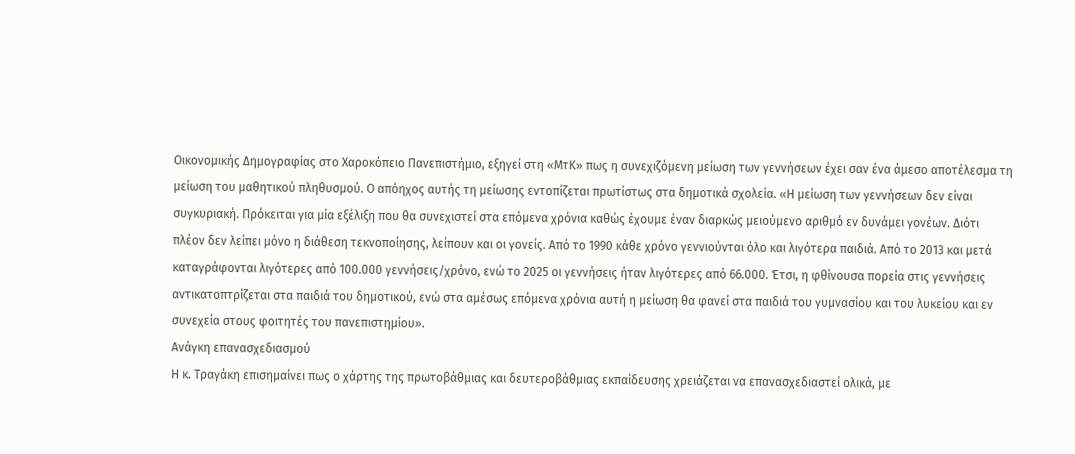Οικονομικής Δημογραφίας στο Χαροκόπειο Πανεπιστήμιο, εξηγεί στη «ΜτΚ» πως η συνεχιζόμενη μείωση των γεννήσεων έχει σαν ένα άμεσο αποτέλεσμα τη μείωση του μαθητικού πληθυσμού. Ο απόηχος αυτής τη μείωσης εντοπίζεται πρωτίστως στα δημοτικά σχολεία. «Η μείωση των γεννήσεων δεν είναι συγκυριακή. Πρόκειται για μία εξέλιξη που θα συνεχιστεί στα επόμενα χρόνια καθώς έχουμε έναν διαρκώς μειούμενο αριθμό εν δυνάμει γονέων. Διότι πλέον δεν λείπει μόνο η διάθεση τεκνοποίησης, λείπουν και οι γονείς. Από το 1990 κάθε χρόνο γεννιούνται όλο και λιγότερα παιδιά. Από το 2013 και μετά καταγράφονται λιγότερες από 100.000 γεννήσεις/χρόνο, ενώ το 2025 οι γεννήσεις ήταν λιγότερες από 66.000. Έτσι, η φθίνουσα πορεία στις γεννήσεις αντικατοπτρίζεται στα παιδιά του δημοτικού, ενώ στα αμέσως επόμενα χρόνια αυτή η μείωση θα φανεί στα παιδιά του γυμνασίου και του λυκείου και εν συνεχεία στους φοιτητές του πανεπιστημίου».
Ανάγκη επανασχεδιασμού
Η κ. Τραγάκη επισημαίνει πως ο χάρτης της πρωτοβάθμιας και δευτεροβάθμιας εκπαίδευσης χρειάζεται να επανασχεδιαστεί ολικά, με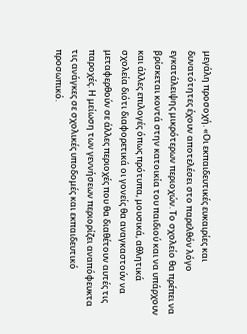μεγάλη προσοχή. «Οι εκπαιδευτικές ευκαιρίες και δυνατότητες έχουν αποτελέσει στο παρελθόν λόγο εγκατάλειψης μικρότερων περιοχών. Το σχολείο θα πρέπει να βρίσκεται κοντά στην κατοικία του παιδιού και να υπάρχουν και άλλες επιλογές όπως πρότυπα, μουσικά, αθλητικά σχολεία διότι διαφορετικά οι γονείς θα αναγκαστούν να μεταφερθούν σε άλλες περιοχές που θα διαθέτουν αυτές τις παροχές. Η μείωση των γεννήσεων περιορίζει αναπόφευκτα τις ανάγκες σε σχολικές υποδομές και εκπαιδευτικό προσωπικό.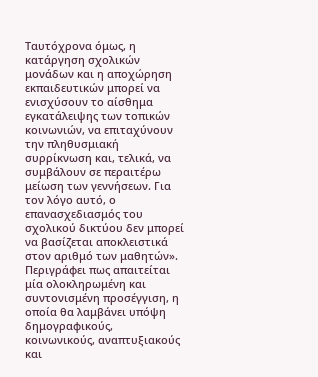Ταυτόχρονα όμως, η κατάργηση σχολικών μονάδων και η αποχώρηση εκπαιδευτικών μπορεί να ενισχύσουν το αίσθημα εγκατάλειψης των τοπικών κοινωνιών, να επιταχύνουν την πληθυσμιακή συρρίκνωση και, τελικά, να συμβάλουν σε περαιτέρω μείωση των γεννήσεων. Για τον λόγο αυτό, ο επανασχεδιασμός του σχολικού δικτύου δεν μπορεί να βασίζεται αποκλειστικά στον αριθμό των μαθητών».
Περιγράφει πως απαιτείται μία ολοκληρωμένη και συντονισμένη προσέγγιση, η οποία θα λαμβάνει υπόψη δημογραφικούς, κοινωνικούς, αναπτυξιακούς και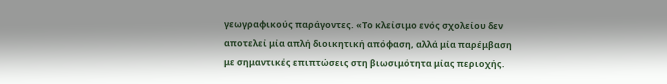γεωγραφικούς παράγοντες. «Το κλείσιμο ενός σχολείου δεν αποτελεί μία απλή διοικητική απόφαση, αλλά μία παρέμβαση με σημαντικές επιπτώσεις στη βιωσιμότητα μίας περιοχής.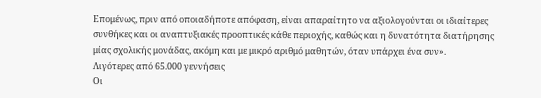Επομένως, πριν από οποιαδήποτε απόφαση, είναι απαραίτητο να αξιολογούνται οι ιδιαίτερες συνθήκες και οι αναπτυξιακές προοπτικές κάθε περιοχής, καθώς και η δυνατότητα διατήρησης μίας σχολικής μονάδας, ακόμη και με μικρό αριθμό μαθητών, όταν υπάρχει ένα συν».
Λιγότερες από 65.000 γεννήσεις
Οι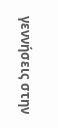γεννήσεις στην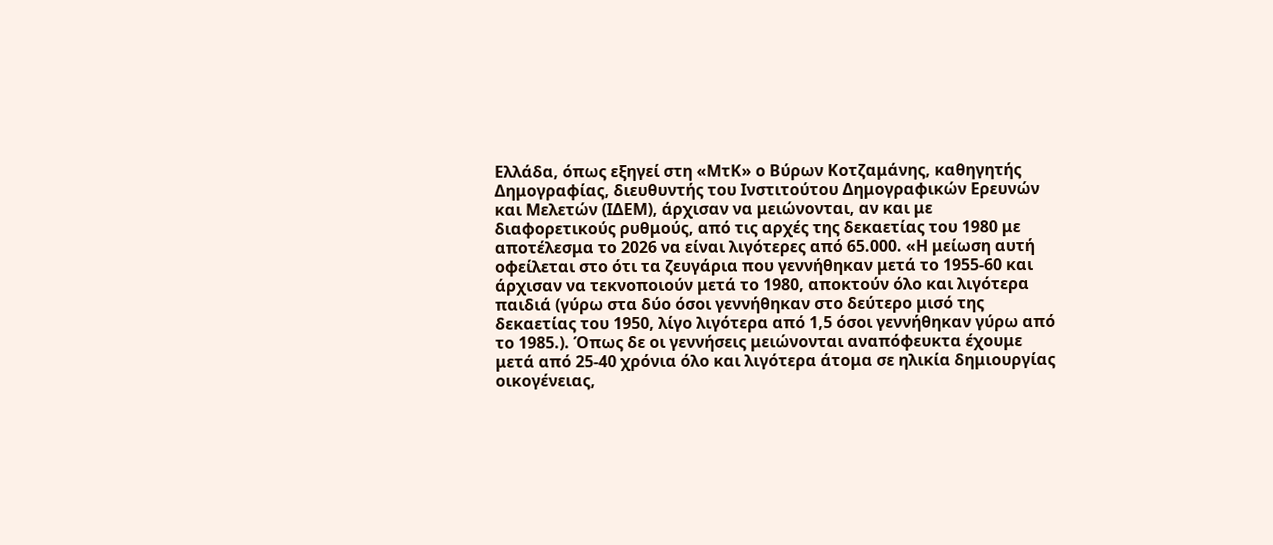Ελλάδα, όπως εξηγεί στη «ΜτΚ» ο Βύρων Κοτζαμάνης, καθηγητής Δημογραφίας, διευθυντής του Ινστιτούτου Δημογραφικών Ερευνών και Μελετών (ΙΔΕΜ), άρχισαν να μειώνονται, αν και με διαφορετικούς ρυθμούς, από τις αρχές της δεκαετίας του 1980 με αποτέλεσμα το 2026 να είναι λιγότερες από 65.000. «Η μείωση αυτή οφείλεται στο ότι τα ζευγάρια που γεννήθηκαν μετά το 1955-60 και άρχισαν να τεκνοποιούν μετά το 1980, αποκτούν όλο και λιγότερα παιδιά (γύρω στα δύο όσοι γεννήθηκαν στο δεύτερο μισό της δεκαετίας του 1950, λίγο λιγότερα από 1,5 όσοι γεννήθηκαν γύρω από το 1985.). Όπως δε οι γεννήσεις μειώνονται αναπόφευκτα έχουμε μετά από 25-40 χρόνια όλο και λιγότερα άτομα σε ηλικία δημιουργίας οικογένειας,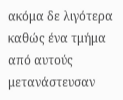ακόμα δε λιγότερα καθώς ένα τμήμα από αυτούς μετανάστευσαν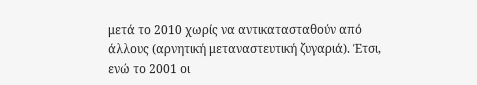μετά το 2010 χωρίς να αντικατασταθούν από άλλους (αρνητική μεταναστευτική ζυγαριά). Έτσι, ενώ το 2001 οι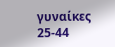γυναίκες 25-44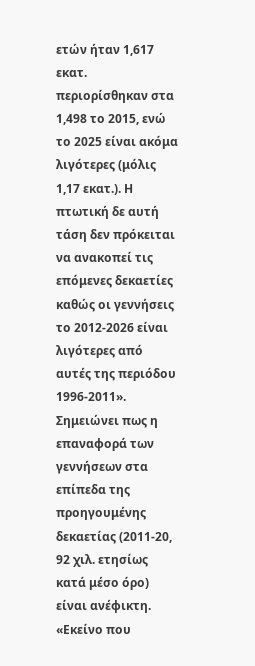ετών ήταν 1,617 εκατ. περιορίσθηκαν στα 1,498 το 2015, ενώ το 2025 είναι ακόμα λιγότερες (μόλις 1,17 εκατ.). Η πτωτική δε αυτή τάση δεν πρόκειται να ανακοπεί τις επόμενες δεκαετίες καθώς οι γεννήσεις το 2012-2026 είναι λιγότερες από αυτές της περιόδου 1996-2011».
Σημειώνει πως η επαναφορά των γεννήσεων στα επίπεδα της προηγουμένης δεκαετίας (2011-20, 92 χιλ. ετησίως κατά μέσο όρο) είναι ανέφικτη. «Εκείνο που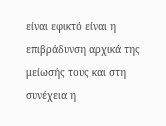είναι εφικτό είναι η επιβράδυνση αρχικά της μείωσής τους και στη συνέχεια η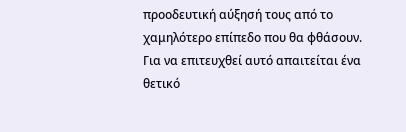προοδευτική αύξησή τους από το χαμηλότερο επίπεδο που θα φθάσουν. Για να επιτευχθεί αυτό απαιτείται ένα θετικό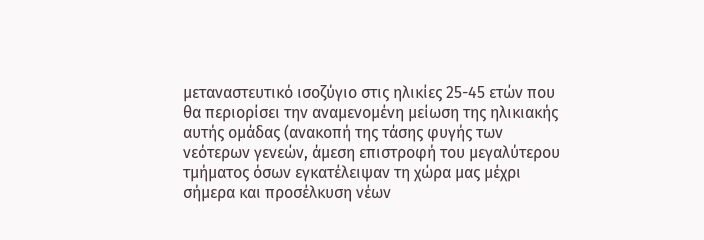μεταναστευτικό ισοζύγιο στις ηλικίες 25-45 ετών που θα περιορίσει την αναμενομένη μείωση της ηλικιακής αυτής ομάδας (ανακοπή της τάσης φυγής των νεότερων γενεών, άμεση επιστροφή του μεγαλύτερου τμήματος όσων εγκατέλειψαν τη χώρα μας μέχρι σήμερα και προσέλκυση νέων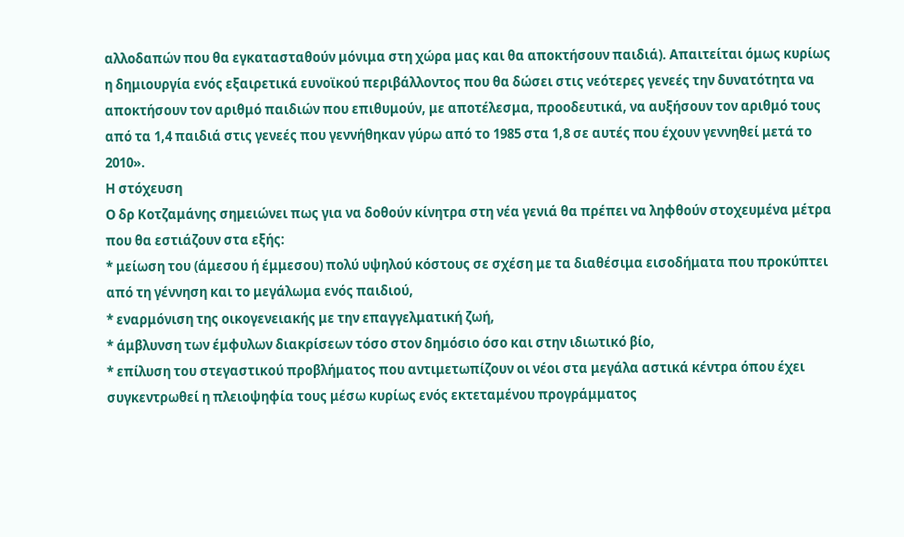αλλοδαπών που θα εγκατασταθούν μόνιμα στη χώρα μας και θα αποκτήσουν παιδιά). Απαιτείται όμως κυρίως η δημιουργία ενός εξαιρετικά ευνοϊκού περιβάλλοντος που θα δώσει στις νεότερες γενεές την δυνατότητα να αποκτήσουν τον αριθμό παιδιών που επιθυμούν, με αποτέλεσμα, προοδευτικά, να αυξήσουν τον αριθμό τους από τα 1,4 παιδιά στις γενεές που γεννήθηκαν γύρω από το 1985 στα 1,8 σε αυτές που έχουν γεννηθεί μετά το 2010».
Η στόχευση
Ο δρ Κοτζαμάνης σημειώνει πως για να δοθούν κίνητρα στη νέα γενιά θα πρέπει να ληφθούν στοχευμένα μέτρα που θα εστιάζουν στα εξής:
* μείωση του (άμεσου ή έμμεσου) πολύ υψηλού κόστους σε σχέση με τα διαθέσιμα εισοδήματα που προκύπτει από τη γέννηση και το μεγάλωμα ενός παιδιού,
* εναρμόνιση της οικογενειακής με την επαγγελματική ζωή,
* άμβλυνση των έμφυλων διακρίσεων τόσο στον δημόσιο όσο και στην ιδιωτικό βίο,
* επίλυση του στεγαστικού προβλήματος που αντιμετωπίζουν οι νέοι στα μεγάλα αστικά κέντρα όπου έχει συγκεντρωθεί η πλειοψηφία τους μέσω κυρίως ενός εκτεταμένου προγράμματος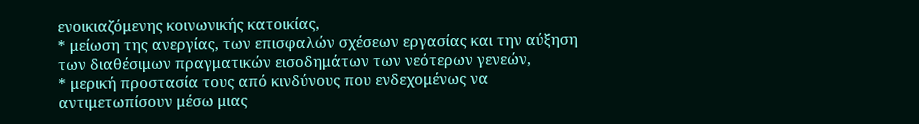ενοικιαζόμενης κοινωνικής κατοικίας,
* μείωση της ανεργίας, των επισφαλών σχέσεων εργασίας και την αύξηση των διαθέσιμων πραγματικών εισοδημάτων των νεότερων γενεών,
* μερική προστασία τους από κινδύνους που ενδεχομένως να αντιμετωπίσουν μέσω μιας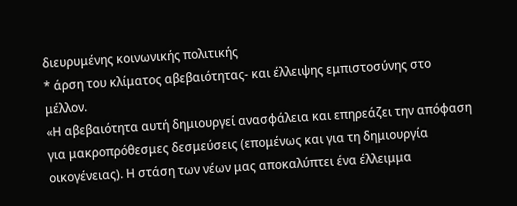διευρυμένης κοινωνικής πολιτικής
* άρση του κλίματος αβεβαιότητας- και έλλειψης εμπιστοσύνης στο μέλλον.
«Η αβεβαιότητα αυτή δημιουργεί ανασφάλεια και επηρεάζει την απόφαση για μακροπρόθεσμες δεσμεύσεις (επομένως και για τη δημιουργία οικογένειας). Η στάση των νέων μας αποκαλύπτει ένα έλλειμμα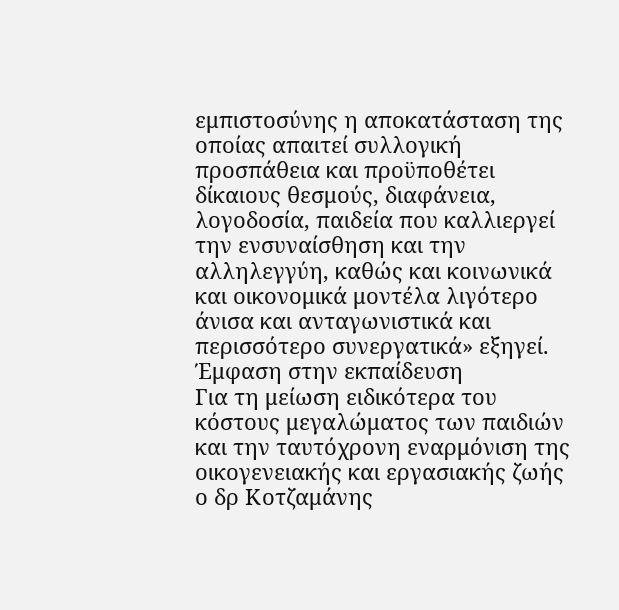εμπιστοσύνης η αποκατάσταση της οποίας απαιτεί συλλογική προσπάθεια και προϋποθέτει δίκαιους θεσμούς, διαφάνεια, λογοδοσία, παιδεία που καλλιεργεί την ενσυναίσθηση και την αλληλεγγύη, καθώς και κοινωνικά και οικονομικά μοντέλα λιγότερο άνισα και ανταγωνιστικά και περισσότερο συνεργατικά» εξηγεί.
Έμφαση στην εκπαίδευση
Για τη μείωση ειδικότερα του κόστους μεγαλώματος των παιδιών και την ταυτόχρονη εναρμόνιση της οικογενειακής και εργασιακής ζωής ο δρ Κοτζαμάνης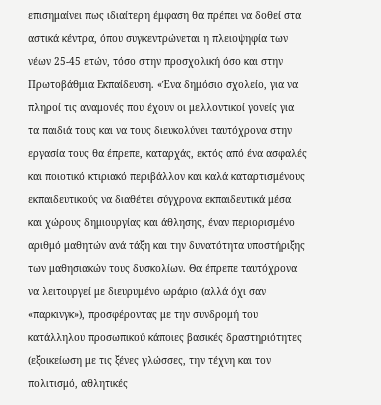επισημαίνει πως ιδιαίτερη έμφαση θα πρέπει να δοθεί στα αστικά κέντρα, όπου συγκεντρώνεται η πλειοψηφία των νέων 25-45 ετών, τόσο στην προσχολική όσο και στην Πρωτοβάθμια Εκπαίδευση. «Ένα δημόσιο σχολείο, για να πληροί τις αναμονές που έχουν οι μελλοντικοί γονείς για τα παιδιά τους και να τους διευκολύνει ταυτόχρονα στην εργασία τους θα έπρεπε, καταρχάς, εκτός από ένα ασφαλές και ποιοτικό κτιριακό περιβάλλον και καλά καταρτισμένους εκπαιδευτικούς να διαθέτει σύγχρονα εκπαιδευτικά μέσα και χώρους δημιουργίας και άθλησης, έναν περιορισμένο αριθμό μαθητών ανά τάξη και την δυνατότητα υποστήριξης των μαθησιακών τους δυσκολίων. Θα έπρεπε ταυτόχρονα να λειτουργεί με διευρυμένο ωράριο (αλλά όχι σαν «παρκινγκ»), προσφέροντας με την συνδρομή του κατάλληλου προσωπικού κάποιες βασικές δραστηριότητες (εξοικείωση με τις ξένες γλώσσες, την τέχνη και τον πολιτισμό, αθλητικές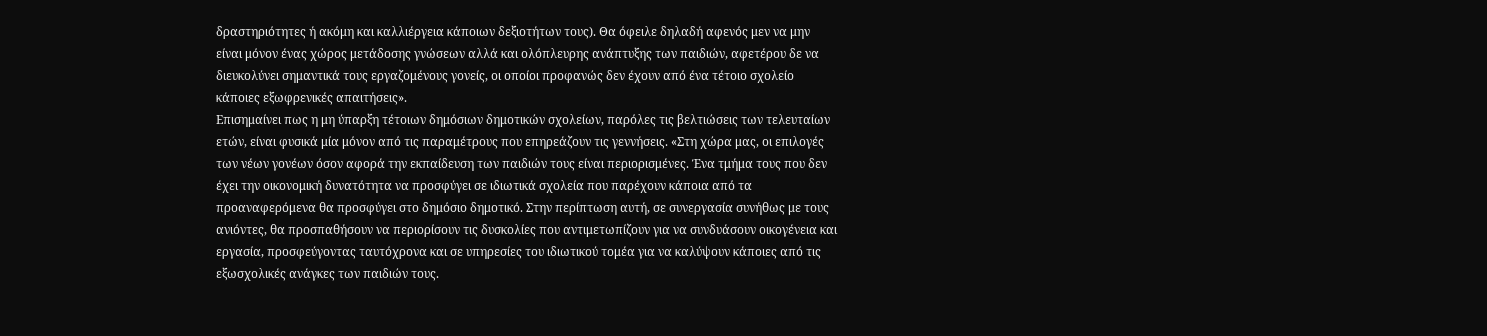δραστηριότητες ή ακόμη και καλλιέργεια κάποιων δεξιοτήτων τους). Θα όφειλε δηλαδή αφενός μεν να μην είναι μόνον ένας χώρος μετάδοσης γνώσεων αλλά και ολόπλευρης ανάπτυξης των παιδιών, αφετέρου δε να διευκολύνει σημαντικά τους εργαζομένους γονείς, οι οποίοι προφανώς δεν έχουν από ένα τέτοιο σχολείο κάποιες εξωφρενικές απαιτήσεις».
Επισημαίνει πως η μη ύπαρξη τέτοιων δημόσιων δημοτικών σχολείων, παρόλες τις βελτιώσεις των τελευταίων ετών, είναι φυσικά μία μόνον από τις παραμέτρους που επηρεάζουν τις γεννήσεις. «Στη χώρα μας, οι επιλογές των νέων γονέων όσον αφορά την εκπαίδευση των παιδιών τους είναι περιορισμένες. Ένα τμήμα τους που δεν έχει την οικονομική δυνατότητα να προσφύγει σε ιδιωτικά σχολεία που παρέχουν κάποια από τα προαναφερόμενα θα προσφύγει στο δημόσιο δημοτικό. Στην περίπτωση αυτή, σε συνεργασία συνήθως με τους ανιόντες, θα προσπαθήσουν να περιορίσουν τις δυσκολίες που αντιμετωπίζουν για να συνδυάσουν οικογένεια και εργασία, προσφεύγοντας ταυτόχρονα και σε υπηρεσίες του ιδιωτικού τομέα για να καλύψουν κάποιες από τις εξωσχολικές ανάγκες των παιδιών τους.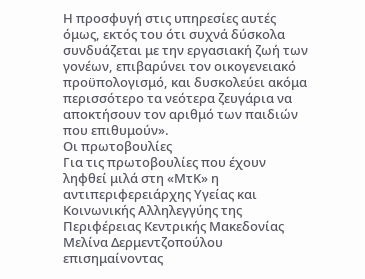Η προσφυγή στις υπηρεσίες αυτές όμως, εκτός του ότι συχνά δύσκολα συνδυάζεται με την εργασιακή ζωή των γονέων, επιβαρύνει τον οικογενειακό προϋπολογισμό, και δυσκολεύει ακόμα περισσότερο τα νεότερα ζευγάρια να αποκτήσουν τον αριθμό των παιδιών που επιθυμούν».
Οι πρωτοβουλίες
Για τις πρωτοβουλίες που έχουν ληφθεί μιλά στη «ΜτΚ» η αντιπεριφερειάρχης Υγείας και Κοινωνικής Αλληλεγγύης της Περιφέρειας Κεντρικής Μακεδονίας Μελίνα Δερμεντζοπούλου επισημαίνοντας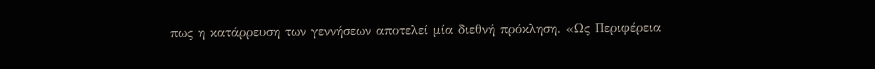πως η κατάρρευση των γεννήσεων αποτελεί μία διεθνή πρόκληση. «Ως Περιφέρεια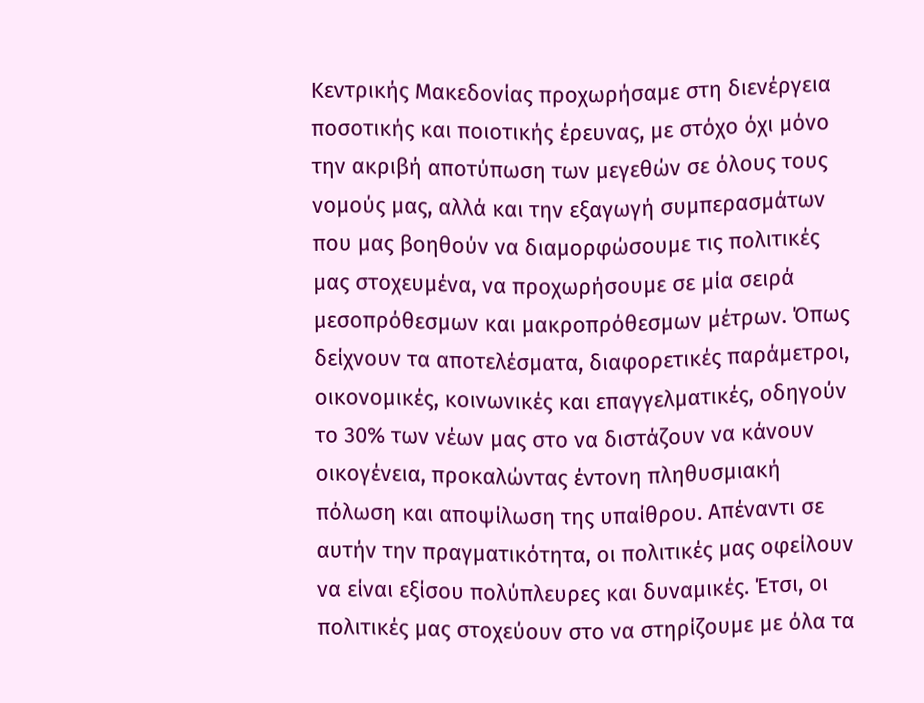Κεντρικής Μακεδονίας προχωρήσαμε στη διενέργεια ποσοτικής και ποιοτικής έρευνας, με στόχο όχι μόνο την ακριβή αποτύπωση των μεγεθών σε όλους τους νομούς μας, αλλά και την εξαγωγή συμπερασμάτων που μας βοηθούν να διαμορφώσουμε τις πολιτικές μας στοχευμένα, να προχωρήσουμε σε μία σειρά μεσοπρόθεσμων και μακροπρόθεσμων μέτρων. Όπως δείχνουν τα αποτελέσματα, διαφορετικές παράμετροι, οικονομικές, κοινωνικές και επαγγελματικές, οδηγούν το 30% των νέων μας στο να διστάζουν να κάνουν οικογένεια, προκαλώντας έντονη πληθυσμιακή πόλωση και αποψίλωση της υπαίθρου. Απέναντι σε αυτήν την πραγματικότητα, οι πολιτικές μας οφείλουν να είναι εξίσου πολύπλευρες και δυναμικές. Έτσι, οι πολιτικές μας στοχεύουν στο να στηρίζουμε με όλα τα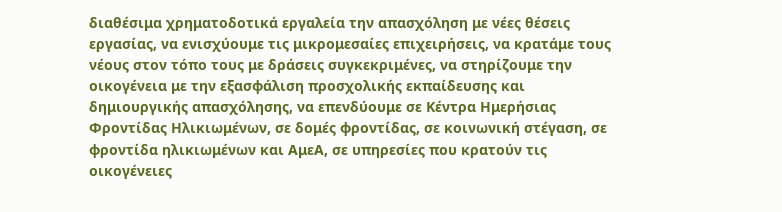διαθέσιμα χρηματοδοτικά εργαλεία την απασχόληση με νέες θέσεις εργασίας, να ενισχύουμε τις μικρομεσαίες επιχειρήσεις, να κρατάμε τους νέους στον τόπο τους με δράσεις συγκεκριμένες, να στηρίζουμε την οικογένεια με την εξασφάλιση προσχολικής εκπαίδευσης και δημιουργικής απασχόλησης, να επενδύουμε σε Κέντρα Ημερήσιας Φροντίδας Ηλικιωμένων, σε δομές φροντίδας, σε κοινωνική στέγαση, σε φροντίδα ηλικιωμένων και ΑμεΑ, σε υπηρεσίες που κρατούν τις οικογένειες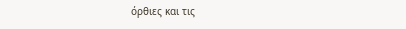όρθιες και τις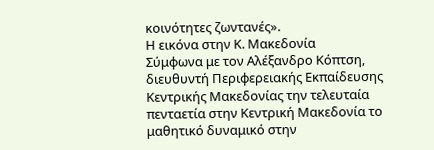κοινότητες ζωντανές».
Η εικόνα στην Κ. Μακεδονία
Σύμφωνα με τον Αλέξανδρο Κόπτση, διευθυντή Περιφερειακής Εκπαίδευσης Κεντρικής Μακεδονίας την τελευταία πενταετία στην Κεντρική Μακεδονία το μαθητικό δυναμικό στην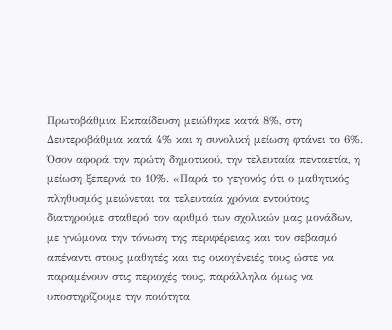Πρωτοβάθμια Εκπαίδευση μειώθηκε κατά 8%, στη Δευτεροβάθμια κατά 4% και η συνολική μείωση φτάνει το 6%. Όσον αφορά την πρώτη δημοτικού, την τελευταία πενταετία, η μείωση ξεπερνά το 10%. «Παρά το γεγονός ότι ο μαθητικός πληθυσμός μειώνεται τα τελευταία χρόνια εντούτοις διατηρούμε σταθερό τον αριθμό των σχολικών μας μονάδων, με γνώμονα την τόνωση της περιφέρειας και τον σεβασμό απέναντι στους μαθητές και τις οικογένειές τους ώστε να παραμένουν στις περιοχές τους, παράλληλα όμως να υποστηρίζουμε την ποιότητα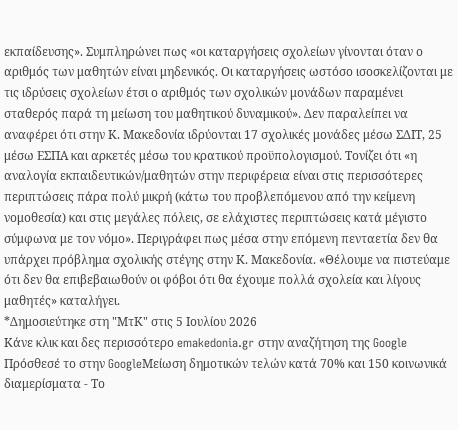εκπαίδευσης». Συμπληρώνει πως «οι καταργήσεις σχολείων γίνονται όταν ο αριθμός των μαθητών είναι μηδενικός. Οι καταργήσεις ωστόσο ισοσκελίζονται με τις ιδρύσεις σχολείων έτσι ο αριθμός των σχολικών μονάδων παραμένει σταθερός παρά τη μείωση του μαθητικού δυναμικού». Δεν παραλείπει να αναφέρει ότι στην Κ. Μακεδονία ιδρύονται 17 σχολικές μονάδες μέσω ΣΔΙΤ, 25 μέσω ΕΣΠΑ και αρκετές μέσω του κρατικού προϋπολογισμού. Τονίζει ότι «η αναλογία εκπαιδευτικών/μαθητών στην περιφέρεια είναι στις περισσότερες περιπτώσεις πάρα πολύ μικρή (κάτω του προβλεπόμενου από την κείμενη νομοθεσία) και στις μεγάλες πόλεις, σε ελάχιστες περιπτώσεις κατά μέγιστο σύμφωνα με τον νόμο». Περιγράφει πως μέσα στην επόμενη πενταετία δεν θα υπάρχει πρόβλημα σχολικής στέγης στην Κ. Μακεδονία. «Θέλουμε να πιστεύαμε ότι δεν θα επιβεβαιωθούν οι φόβοι ότι θα έχουμε πολλά σχολεία και λίγους μαθητές» καταλήγει.
*Δημοσιεύτηκε στη "ΜτΚ" στις 5 Ιουλίου 2026
Κάνε κλικ και δες περισσότερο emakedonia.gr στην αναζήτηση της Google
Πρόσθεσέ το στην GoogleΜείωση δημοτικών τελών κατά 70% και 150 κοινωνικά διαμερίσματα - Το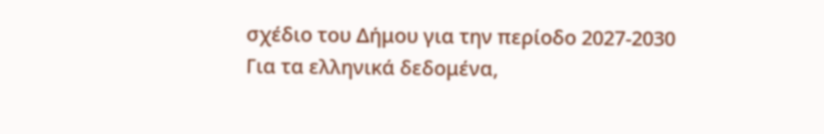σχέδιο του Δήμου για την περίοδο 2027-2030
Για τα ελληνικά δεδομένα,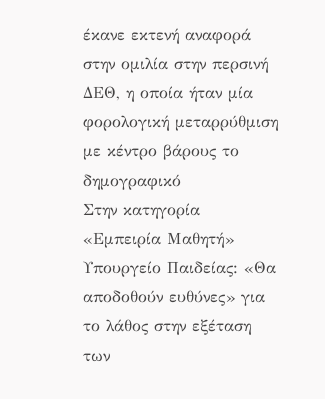έκανε εκτενή αναφορά στην ομιλία στην περσινή ΔΕΘ, η οποία ήταν μία φορολογική μεταρρύθμιση με κέντρο βάρους το δημογραφικό
Στην κατηγορία «Εμπειρία Μαθητή»
Υπουργείο Παιδείας: «Θα αποδοθούν ευθύνες» για το λάθος στην εξέταση των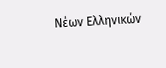Νέων Ελληνικών